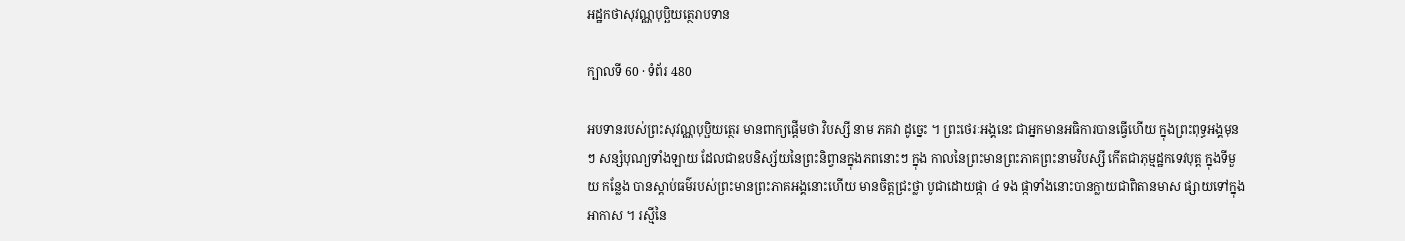អដ្ឋកថាសុវណ្ណបុប្ឆិយត្ថេរាបទាន

ក្បាលទី 60 · ទំព័រ 480

អបទានរបស់ព្រះសុវណ្ណបុប្ផិយត្ថេរ មានពាក្យផ្តើមថា វិបស្សី នាម ភគវា ដូច្នេះ ។ ព្រះថេរៈអង្គនេះ ជាអ្នកមានអធិការបានធ្វើហើយ ក្នុងព្រះពុទ្ធអង្គមុនៗ សន្សំបុណ្យទាំងឡាយ ដែលជាឧបនិស្ស័យនៃព្រះនិព្វានក្នុងភពនោះៗ ក្នុង កាលនៃព្រះមានព្រះភាគព្រះនាមវិបស្សី កើតជាភុម្មដ្ឋកទេវបុត្ត ក្នុងទីមួយ កន្លែង បានស្តាប់ធម៌របស់ព្រះមានព្រះភាគអង្គនោះហើយ មានចិត្តជ្រះថ្លា បូជាដោយផ្កា ៤ ទង ផ្កាទាំងនោះបានក្លាយជាពិតានមាស ផ្សាយទៅក្នុង អាកាស ។ រស្មីនៃ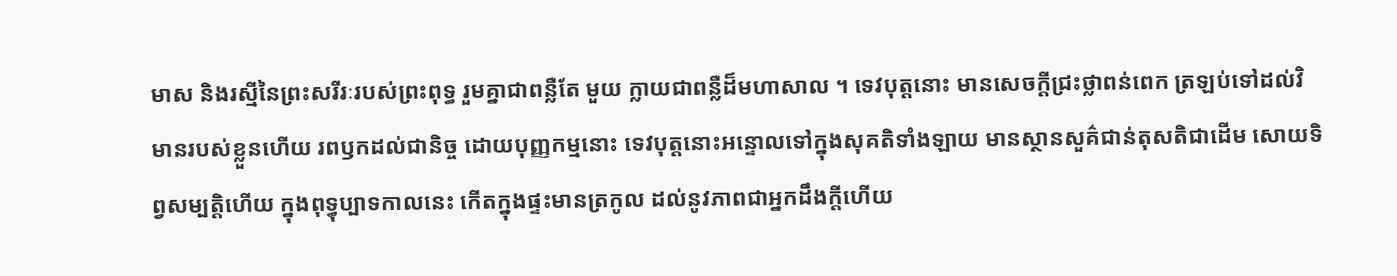មាស និងរស្មីនៃព្រះសរីរៈរបស់ព្រះពុទ្ធ រួមគ្នាជាពន្លឺតែ មួយ ក្លាយជាពន្លឺដ៏មហាសាល ។ ទេវបុត្តនោះ មានសេចក្តីជ្រះថ្លាពន់ពេក ត្រឡប់ទៅដល់វិមានរបស់ខ្លួនហើយ រពឫកដល់ជានិច្ច ដោយបុញ្ញកម្មនោះ ទេវបុត្តនោះអន្ទោលទៅក្នុងសុគតិទាំងឡាយ មានស្ថានសួគ៌ជាន់តុសតិជាដើម សោយទិព្វសម្បត្តិហើយ ក្នុងពុទ្ធុប្បាទកាលនេះ កើតក្នុងផ្ទះមានត្រកូល ដល់នូវភាពជាអ្នកដឹងក្តីហើយ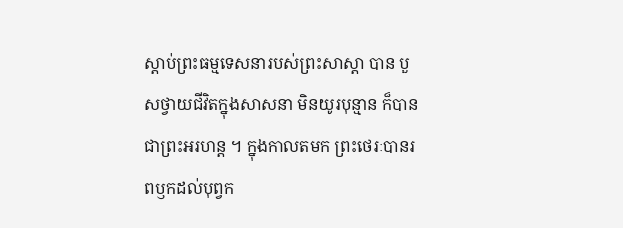ស្តាប់ព្រះធម្មទេសនារបស់ព្រះសាស្តា បាន បួសថ្វាយជីវិតក្នុងសាសនា មិនយូរបុន្មាន ក៏បានជាព្រះអរហន្ត ។ ក្នុងកាលតមក ព្រះថេរៈបានរពឫកដល់បុព្វក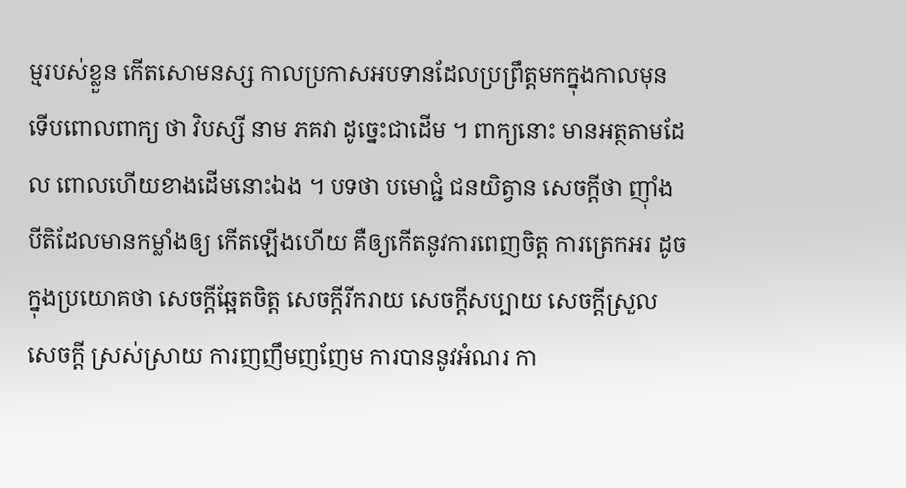ម្មរបស់ខ្លួន កើតសោមនស្ស កាលប្រកាសអបទានដែលប្រព្រឹត្តមកក្នុងកាលមុន ទើបពោលពាក្យ ថា វិបស្សី នាម ភគវា ដូច្នេះជាដើម ។ ពាក្យនោះ មានអត្ថតាមដែល ពោលហើយខាងដើមនោះឯង ។ បទថា បមោជ្ជំ ជនយិត្វាន សេចក្តីថា ញ៉ាំងបីតិដែលមានកម្លាំងឲ្យ កើតឡើងហើយ គឺឲ្យកើតនូវការពេញចិត្ត ការត្រេកអរ ដូចក្នុងប្រយោគថា សេចក្តីឆ្អែតចិត្ត សេចក្តីរីករាយ សេចក្តីសប្បាយ សេចក្តីស្រួល សេចក្តី ស្រស់ស្រាយ ការញញឹមញញែម ការបាននូវអំណរ កា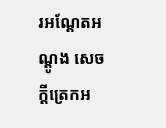រអណ្តែតអណ្តូង សេចក្តីត្រេកអ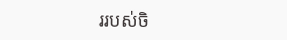ររបស់ចិ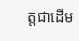ត្តជាដើម